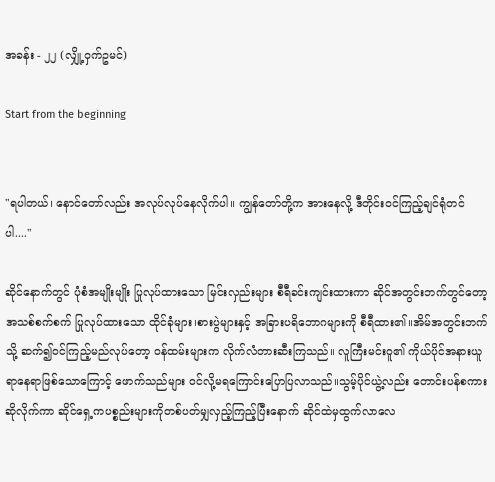အခန်း - ၂၂ (လျှို့၀ှက်ဥမင်)

Start from the beginning


"ရပါတယ်၊ နောင်တော်လည်း အလုပ်လုပ်နေလိုက်ပါ။ ကျွန်တော်တို့က အားနေလို့ ဒီတိုင်း၀င်ကြည့်ချင်ရုံတင်ပါ...."

ဆိုင်နောက်တွင် ပုံစံအမျိုးမျိုး ပြုလုပ်ထားသော မြင်းလှည်းများ စီရီခင်းကျင်းထားကာ ဆိုင်အတွင်းဘက်တွင်တော့ အသစ်စက်စက် ပြုလုပ်ထားသော ထိုင်ခုံများ၊စားပွဲများနှင့် အခြားပရိဘောဂများကို စီရီထား၏။အိမ်အတွင်းဘက်သို့ ဆက်၍၀င်ကြည့်မည်လုပ်တော့ ၀န်ထမ်းများက လိုက်လံတားဆီးကြသည်။ လူကြီးမင်း၀ူ၏ ကိုယ်ပိုင်အနားယူရာနေရာဖြစ်သောကြောင့် ဖောက်သည်များ ၀င်လို့မရကြောင်းပြောပြလာသည်။သွမ့်ပိုင်ယွဲ့လည်း တောင်းပန်စကားဆိုလိုက်ကာ ဆိုင်ရှေ့ကပစ္စည်းများကိုတစ်ပတ်မျှလှည့်ကြည့်ပြီးနောက် ဆိုင်ထဲမှထွက်လာလေ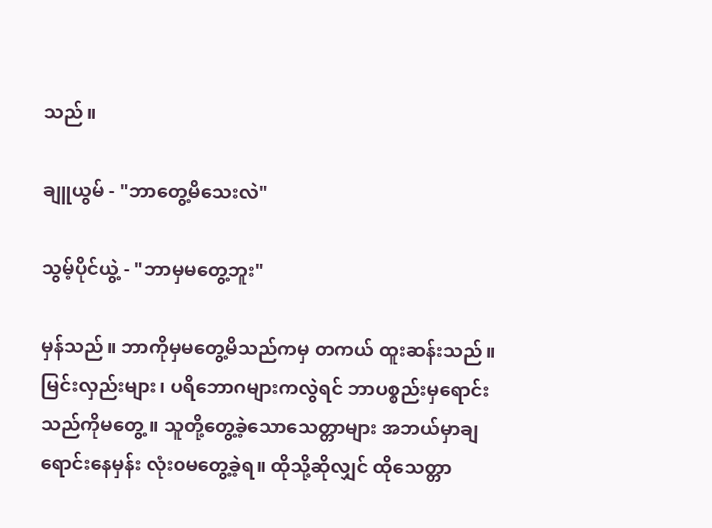သည်။

ချူယွမ် - "ဘာတွေ့မိသေးလဲ"

သွမ့်ပိုင်ယွဲ့ - "ဘာမှမတွေ့ဘူး"

မှန်သည်။ ဘာကိုမှမတွေ့မိသည်ကမှ တကယ် ထူးဆန်းသည်။ မြင်းလှည်းများ၊ ပရိဘောဂများကလွဲရင် ဘာပစ္စည်းမှရောင်းသည်ကိုမတွေ့။ သူတို့တွေ့ခဲ့သောသေတ္တာများ အဘယ်မှာချရောင်းနေမှန်း လုံး၀မတွေ့ခဲ့ရ။ ထိုသို့ဆိုလျှင် ထိုသေတ္တာ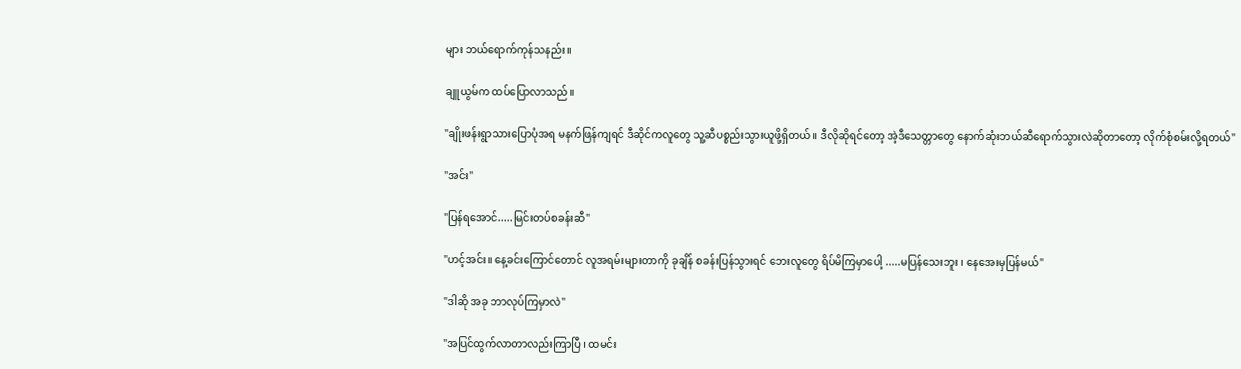များ ဘယ်ရောက်ကုန်သနည်း။

ချူယွမ်က ထပ်ပြောလာသည်။

"ချိုးဖန်းရွာသားပြောပုံအရ မနက်ဖြန်ကျရင် ဒီဆိုင်ကလူတွေ သူ့ဆီပစ္စည်းသွားယူဖို့ရှိတယ်။ ဒီလိုဆိုရင်တော့ အဲ့ဒီသေတ္တာတွေ နောက်ဆုံးဘယ်ဆီရောက်သွားလဲဆိုတာတော့ လိုက်စုံစမ်းလို့ရတယ်"

"အင်း"

"ပြန်ရအောင်.....မြင်းတပ်စခန်းဆီ"

"ဟင့်အင်း။ နေ့ခင်းကြောင်တောင် လူအရမ်းများတာကို ခုချိန် စခန်းပြန်သွားရင် ဘေးလူတွေ ရိပ်မိကြမှာပေါ့ .....မပြန်သေးဘူး ၊ နေအေးမှပြန်မယ်"

"ဒါဆို အခု ဘာလုပ်ကြမှာလဲ"

"အပြင်ထွက်လာတာလည်းကြာပြီ ၊ ထမင်း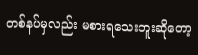တစ်နပ်မှလည်း မစားရသေးဘူးဆိုတော့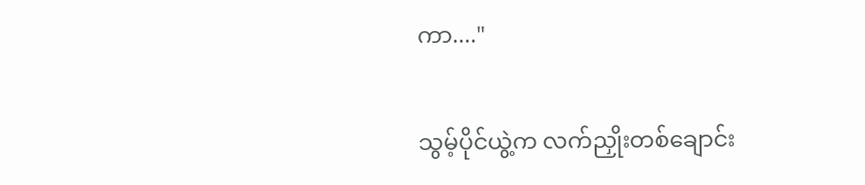ကာ...."

သွမ့်ပိုင်ယွဲ့က လက်ညှိုးတစ်ချောင်း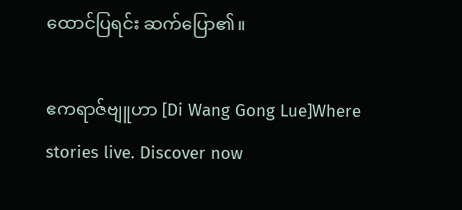ထောင်ပြရင်း ဆက်ပြော၏။

ဧကရာဇ်ဗျူဟာ [Di Wang Gong Lue]Where stories live. Discover now